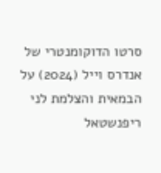סרטו הדוקומנטרי של אנדרס וייל (2024) על הבמאית והצלמת לני ריפנשטאל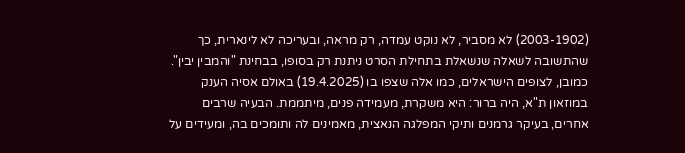(2003-1902) לא מסביר, לא נוקט עמדה, רק מראה, ובעריכה לא לינארית, כך שהתשובה לשאלה שנשאלת בתחילת הסרט ניתנת רק בסופו, בבחינת "והמבין יבין". כמובן, לצופים הישראלים, כמו אלה שצפו בו (19.4.2025) באולם אסיה הענק במוזאון ת"א, היה ברור: היא משקרת, מעמידה פנים, מיתממת. הבעיה שרבים אחרים, בעיקר גרמנים ותיקי המפלגה הנאצית, מאמינים לה ותומכים בה, ומעידים על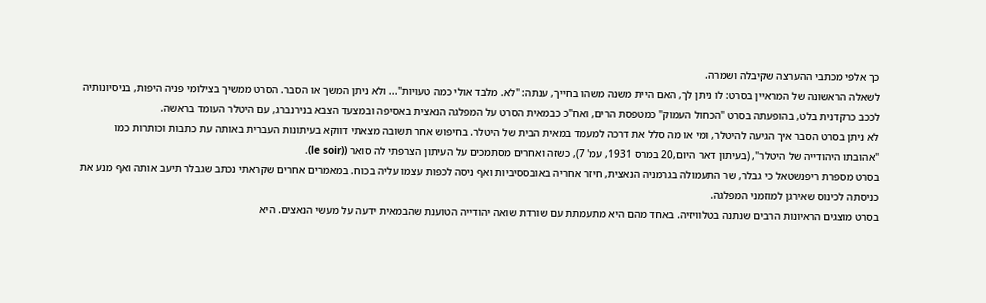כך אלפי מכתבי ההערצה שקיבלה ושמרה.
לשאלה הראשונה של המראיין בסרט: לו ניתן לך, האם היית משנה משהו בחייך, ענתה: "לא. מלבד אולי כמה טעויות"... ולא ניתן המשך או הסבר. הסרט ממשיך בצילומי פניה היפות, בניסיונותיה לככב כרקדנית בלט, בהופעתה בסרט "הכחול העמוק" כמטפסת הרים, ואח"כ כבמאית הסרט על המפלגה הנאצית באסיפה ובמצעד הצבא בנירנברג, עם היטלר העומד בראשה.
לא ניתן בסרט הסבר איך הגיעה להיטלר, ומי או מה סלל את דרכה למעמד במאית הבית של היטלר. בחיפוש אחר תשובה מצאתי דווקא בעיתונות העברית באותה עת כתבות וכותרות כמו "אהובתו היהודייה של היטלר", (בעיתון דאר היום,20 במרס 1931, עמ' 7), כשזה ואחרים מסתמכים על העיתון הצרפתי לה סואר ((le soir).
בסרט מספרת ריפנשטאל כי גבלר, שר התעמולה בגרמניה הנאצית, חיזר אחריה באובססיביות ואף ניסה לכפות עצמו עליה בכוח. במאמרים אחרים שקראתי נכתב שגבלר תיעב אותה ואף מנע את כניסתה לכינוס שאירגן למוזמני המפלגה.
בסרט מוצגים הראיונות הרבים שנתנה בטלוויזיה. באחד מהם היא מתעמתת עם שורדת שואה יהודייה הטוענת שהבמאית ידעה על מעשי הנאצים. היא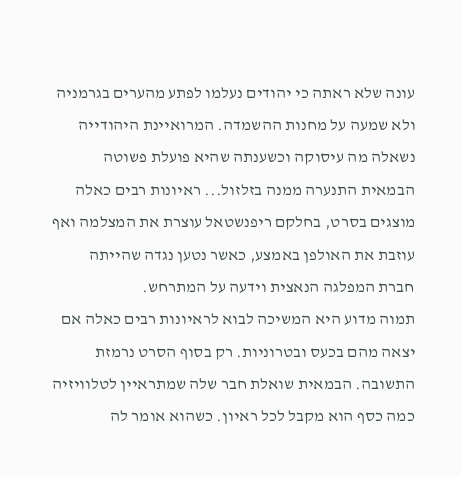עונה שלא ראתה כי יהודים נעלמו לפתע מהערים בגרמניה ולא שמעה על מחנות ההשמדה. המרואיינת היהודייה נשאלה מה עיסוקה וכשענתה שהיא פועלת פשוטה הבמאית התנערה ממנה בזלזול... ראיונות רבים כאלה מוצגים בסרט, בחלקם ריפנשטאל עוצרת את המצלמה ואף עוזבת את האולפן באמצע, כאשר נטען נגדה שהייתה חברת המפלגה הנאצית וידעה על המתרחש.
תמוה מדוע היא המשיכה לבוא לראיונות רבים כאלה אם יצאה מהם בכעס ובטרוניות. רק בסוף הסרט נרמזת התשובה. הבמאית שואלת חבר שלה שמתראיין לטלוויזיה כמה כסף הוא מקבל לכל ראיון. כשהוא אומר לה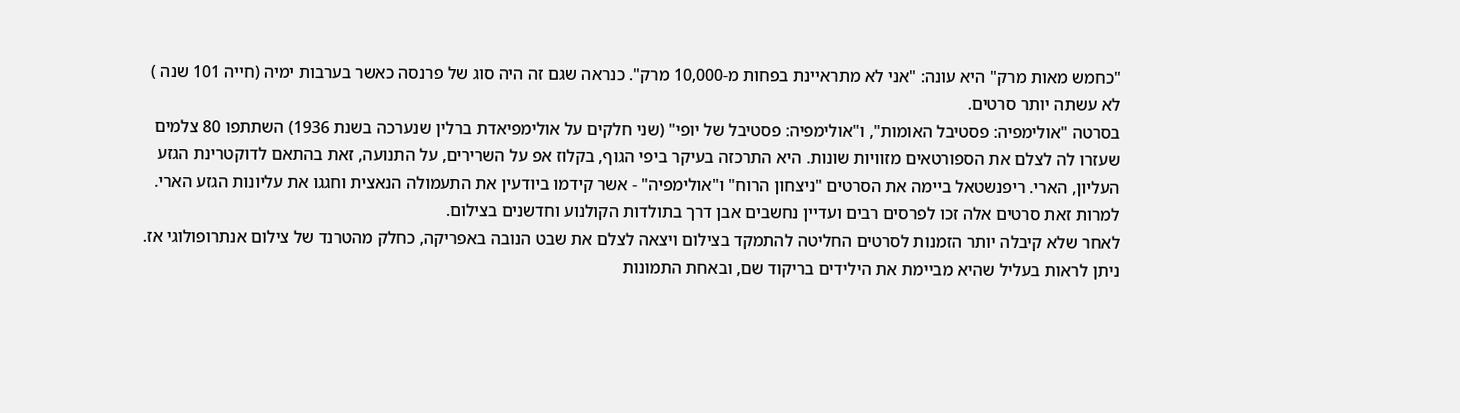"כחמש מאות מרק" היא עונה: "אני לא מתראיינת בפחות מ-10,000 מרק". כנראה שגם זה היה סוג של פרנסה כאשר בערבות ימיה (חייה 101 שנה ) לא עשתה יותר סרטים.
בסרטה "אולימפיה: פסטיבל האומות", ו"אולימפיה: פסטיבל של יופי" (שני חלקים על אולימפיאדת ברלין שנערכה בשנת 1936) השתתפו 80 צלמים שעזרו לה לצלם את הספורטאים מזוויות שונות. היא התרכזה בעיקר ביפי הגוף, בקלוז אפ על השרירים, על התנועה, זאת בהתאם לדוקטרינת הגזע העליון, הארי. ריפנשטאל ביימה את הסרטים "ניצחון הרוח" ו"אולימפיה" - אשר קידמו ביודעין את התעמולה הנאצית וחגגו את עליונות הגזע הארי. למרות זאת סרטים אלה זכו לפרסים רבים ועדיין נחשבים אבן דרך בתולדות הקולנוע וחדשנים בצילום.
לאחר שלא קיבלה יותר הזמנות לסרטים החליטה להתמקד בצילום ויצאה לצלם את שבט הנובה באפריקה, כחלק מהטרנד של צילום אנתרופולוגי אז. ניתן לראות בעליל שהיא מביימת את הילידים בריקוד שם, ובאחת התמונות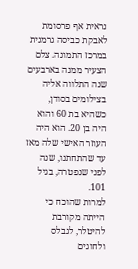נראית אף פרסומת לאבקת כביסה גרמנית במרכז התמונה. צלם הצעיר ממנה בארבעים שנה התלווה אליה בצילומים בסודן, כשהיא בת 60 והוא היה בן 20. הוא היה העוזר האישי שלה מאז עד שהתחתנו, שנה לפני שנפטרה, בגיל 101.
למרות שהוכח כי הייתה מקורבת להיטלר, לגבלס ולחוגים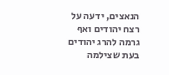הנאצים, ידעה על רצח יהודים ואף גרמה להרג יהודים בעת שצילמה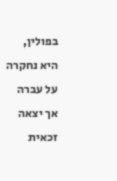בפולין, היא נחקרה על עברה אך יצאה זכאית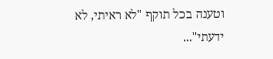וטענה בכל תוקף "לא ראיתי, לא ידעתי"...